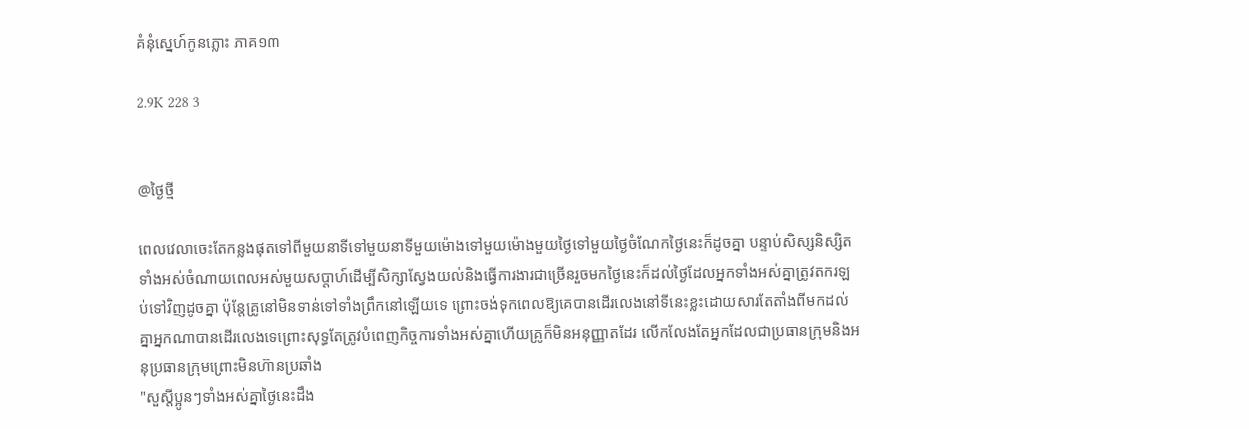គំនុំស្នេហ៍កូនភ្លោះ ភាគ១៣

2.9K 228 3


@ថ្ងៃថ្មី

ពេលវេលាចេះតែកន្លងផុតទៅពីមួយនាទីទៅមួយនាទីមួយម៉ោងទៅមួយម៉ោងមួយថ្ងៃទៅមួយថ្ងៃចំណែកថ្ងៃនេះក៏ដូចគ្នា បន្ទាប់សិស្សនិស្សិតទាំងអស់ចំណាយពេលអស់មួយសប្តាហ៍ដើម្បីសិក្សាស្វែងយល់និងធ្វើការងារជាច្រើនរួចមកថ្ងៃនេះក៏ដល់ថ្ងៃដែលអ្នកទាំងអស់គ្នាត្រូវតករឡប់ទៅវិញដូចគ្នា ប៉ុន្តែគ្រូនៅមិនទាន់ទៅទាំងព្រឹកនៅឡើយទេ ព្រោះចង់ទុកពេលឱ្យគេបានដើរលេងនៅទីនេះខ្លះដោយសារតែតាំងពីមកដល់គ្នាអ្នកណាបានដើរលេងទេព្រោះសុទ្ធតែត្រូវបំពេញកិច្ចការទាំងអស់គ្នាហើយគ្រូក៏មិនអនុញ្ញាតដែរ លើកលែងតែអ្នកដែលជាប្រធានក្រុមនិងអនុប្រធានក្រុមព្រោះមិនហ៊ានប្រឆាំង
"សួស្តីប្អូនៗទាំងអស់គ្នាថ្ងៃនេះដឹង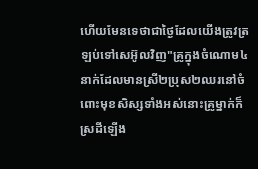ហើយមែនទេថាជាថ្ងៃដែលយើងត្រូវត្រឡប់ទៅសេអ៊ូលវិញ"គ្រូក្នុងចំណោម៤នាក់ដែលមានស្រី២ប្រុស២ឈរនៅចំពោះមុខសិស្សទាំងអស់នោះគ្រូម្នាក់ក៏ស្រដីឡើង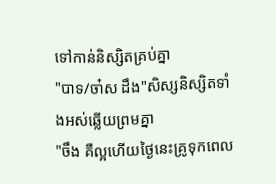ទៅកាន់និស្សិតគ្រប់គ្នា
"បាទ/ចា៎ស ដឹង"សិស្សនិស្សិតទាំងអស់ឆ្លើយព្រមគ្នា
"ចឹង គឺល្អហើយថ្ងៃនេះគ្រូទុកពេល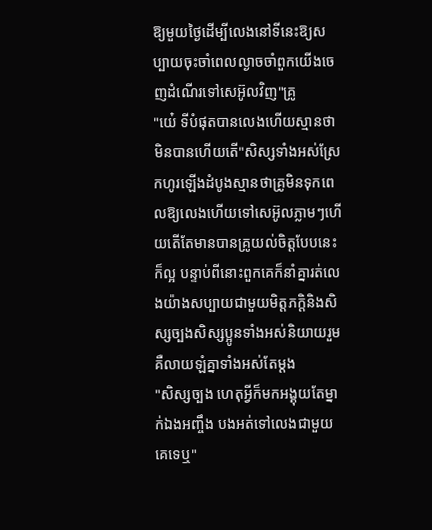ឱ្យមួយថ្ងៃដើម្បីលេងនៅទីនេះឱ្យសប្បាយចុះចាំពេលល្ងាចចាំពួកយើងចេញដំណើរទៅសេអ៊ូលវិញ"គ្រូ
"យ៎េ ទីបំផុតបានលេងហើយស្មានថាមិនបានហើយតើ"សិស្សទាំងអស់ស្រែកហូរឡើងដំបូងស្មានថាគ្រូមិនទុកពេលឱ្យលេងហើយទៅសេអ៊ូលភ្លាមៗហើយតើតែមានបានគ្រូយល់ចិត្តបែបនេះក៏ល្អ បន្ទាប់ពីនោះពួកគេក៏នាំគ្នារត់លេងយ៉ាងសប្បាយជាមួយមិត្តភក្តិនិងសិស្សច្បងសិស្សប្អូនទាំងអស់និយាយរួមគឺលាយឡំគ្នាទាំងអស់តែម្តង
"សិស្សច្បង ហេតុអ្វីក៏មកអង្គុយតែម្នាក់ឯងអញ្ចឹង បងអត់ទៅលេងជាមួយគេទេឬ"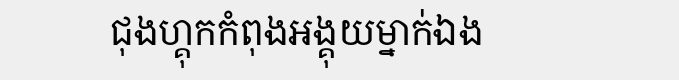ជុងហ្គុកកំពុងអង្គុយម្នាក់ឯង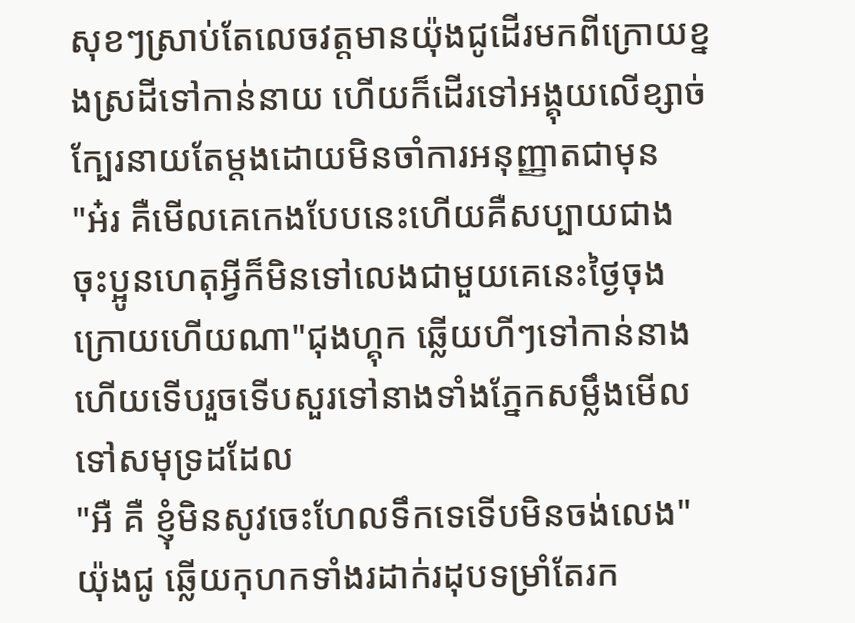សុខៗស្រាប់តែលេចវត្តមានយ៉ុងជូដើរមកពីក្រោយខ្នងស្រដីទៅកាន់នាយ ហើយក៏ដើរទៅអង្គុយលើខ្សាច់ក្បែរនាយតែម្តងដោយមិនចាំការអនុញ្ញាតជាមុន
"អ៎រ គឺមើលគេកេងបែបនេះហើយគឺសប្បាយជាង ចុះប្អូនហេតុអ្វីក៏មិនទៅលេងជាមួយគេនេះថ្ងៃចុងក្រោយហើយណា"ជុងហ្គុក ឆ្លើយហីៗទៅកាន់នាងហើយទើបរួចទើបសួរទៅនាងទាំងភ្នែកសម្លឹងមើលទៅសមុទ្រដដែល
"អឺ គឺ ខ្ញុំមិនសូវចេះហែលទឹកទេទើបមិនចង់លេង"យ៉ុងជូ ឆ្លើយកុហកទាំងរដាក់រដុបទម្រាំតែរក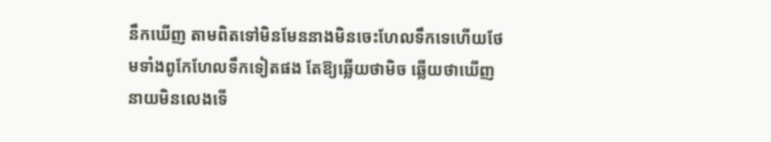នឹកឃើញ តាមពិតទៅមិនមែននាងមិនចេះហែលទឹកទេហើយថែមទាំងពូកែហែលទឹកទៀតផង តែឱ្យឆ្លើយថាមិច ឆ្លើយថាឃើញនាយមិនលេងទើ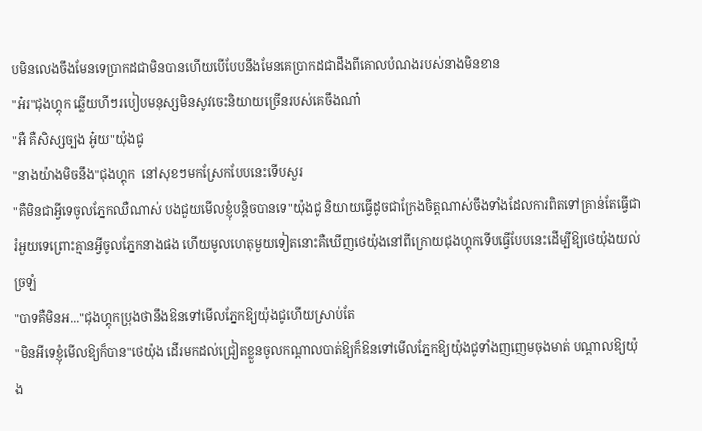បមិនលេងចឹងមែនទេប្រាកដជាមិនបានហើយបើបែបនឹងមែនគេប្រាកដជាដឹងពីគោលបំណងរបស់នាងមិនខាន
"អ៎រ"ជុងហ្គុក ឆ្លើយហីៗរបៀបមនុស្សមិនសូវចេះនិយាយច្រើនរបស់គេចឹងណា៎
"អឺ គឺសិស្សច្បង អ៎ូយ"យ៉ុងជូ
"នាងយ៉ាងមិចនឹង"ជុងហ្គុក  នៅសុខៗមកស្រែកបែបនេះទើបសួរ
"គឺមិនជាអ្វីទេចូលភ្នែកឈឺណាស់ បងជួយមើលខ្ញុំបន្តិចបានទេ"យ៉ុងជូ និយាយធ្វើដូចជាក្រែងចិត្តណាស់ចឹងទាំងដែលការពិតទៅគ្រាន់តែធ្វើជារំអួយទេព្រោះគ្មានអ្វីចូលភ្នែកនាងផង ហើយមូលហេតុមួយទៀតនោះគឺឃើញថេយ៉ុងនៅពីក្រោយជុងហ្គុកទើបធ្វើបែបនេះដើម្បីឱ្យថេយ៉ុងយល់ច្រឡំ
"បាទគឺមិនអ..."ជុងហ្គុកប្រុងថានឹងឱនទៅមើលភ្នែកឱ្យយ៉ុងជូហើយស្រាប់តែ
"មិនអីទេខ្ញុំមើលឱ្យក៏បាន"ថេយ៉ុង ដើរមកដល់ជ្រៀតខ្លួនចូលកណ្តាលបាត់ឱ្យក៏ឱនទៅមើលភ្នែកឱ្យយ៉ុងជូទាំងញញេមចុងមាត់ បណ្តាលឱ្យយ៉ុង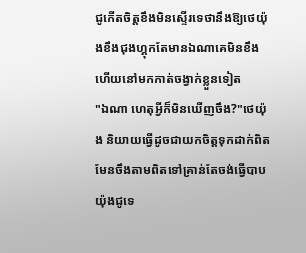ជូកើតចិត្តខឹងមិនស្ទើរទេថានឹងឱ្យថេយ៉ុងខឹងជុងហ្គុកតែមានឯណាគេមិនខឹងហើយនៅមកកាត់ចង្វាក់ខ្លួនទៀត
"ឯណា ហេតុអ្វីក៏មិនឃើញចឹង?"ថេយ៉ុង និយាយធ្វើដូចជាយកចិត្តទុកដាក់ពិតមែនចឹងតាមពិតទៅគ្រាន់តែចង់ធ្វើបាបយ៉ុងជូទេ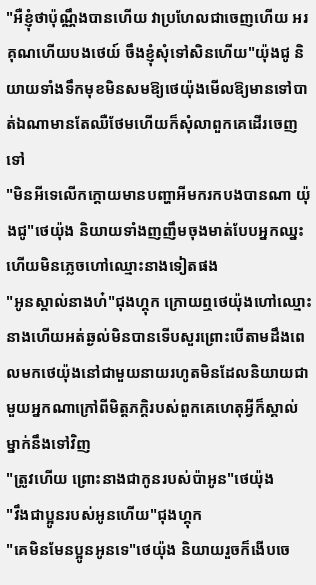"អឺខ្ញុំថាប៉ុណ្ណឹងបានហើយ វាប្រហែលជាចេញហើយ អរគុណហើយបងថេយ៍ ចឹងខ្ញុំសុំទៅសិនហើយ"យ៉ុងជូ និយាយទាំងទឹកមុខមិនសមឱ្យថេយ៉ុងមើលឱ្យមានទៅបាត់ឯណាមានតែឈឺថែមហើយក៏សុំលាពួកគេដើរចេញទៅ
"មិនអីទេលើកក្តោយមានបញ្ហាអីមករកបងបានណា យ៉ុងជូ"ថេយ៉ុង និយាយទាំងញញឹមចុងមាត់បែបអ្នកឈ្នះហើយមិនភ្លេចហៅឈ្មោះនាងទៀតផង
"អូនស្គាល់នាងហ៎"ជុងហ្គុក ក្រោយឮថេយ៉ុងហៅឈ្មោះនាងហើយអត់ឆ្ងល់មិនបានទើបសួរព្រោះបើតាមដឹងពេលមកថេយ៉ុងនៅជាមួយនាយរហូតមិនដែលនិយាយជាមួយអ្នកណាក្រៅពីមិត្តភក្តិរបស់ពួកគេហេតុអ្វីក៏ស្គាល់ម្នាក់នឹងទៅវិញ
"ត្រូវហើយ ព្រោះនាងជាកូនរបស់ប៉ាអូន"ថេយ៉ុង
"វឹងជាប្អូនរបស់អូនហើយ"ជុងហ្គុក
"គេមិនមែនប្អូនអូនទេ"ថេយ៉ុង និយាយរួចក៏ងើបចេ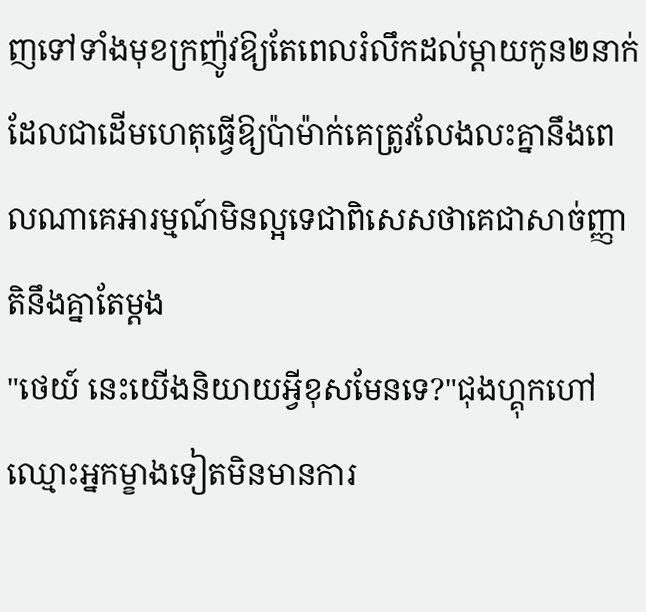ញទៅទាំងមុខក្រញ៉ូវឱ្យតែពេលរំលឹកដល់ម្តាយកូន២នាក់ដែលជាដើមហេតុធ្វើឱ្យប៉ាម៉ាក់គេត្រូវលែងលះគ្នានឹងពេលណាគេអារម្មណ៍មិនល្អទេជាពិសេសថាគេជាសាច់ញ្ញាតិនឹងគ្នាតែម្តង
"ថេយ៍ នេះយើងនិយាយអ្វីខុសមែនទេ?"ជុងហ្គុកហៅឈ្មោះអ្នកម្ខាងទៀតមិនមានការ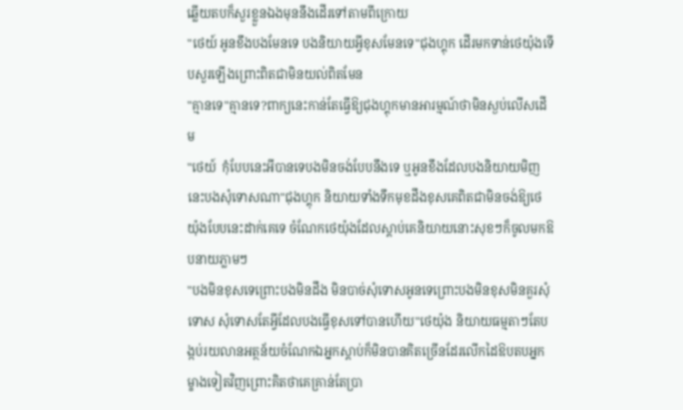ឆ្លើយតបក៏សួរខ្លួនឯងមុននឹងដើរទៅតាមពីក្រោយ
"ថេយ៍ អូនខឹងបងមែនទេ បងនិយាយអ្វីខុសមែនទេ"ជុងហ្គុក ដើរមកទាន់ថេយ៉ុងទើបសួរឡើងព្រោះពិតជាមិនយល់ពិតមែន
"គ្មានទេ"គ្មានទេ?ពាក្យនេះកាន់តែធ្វើឱ្យជុងហ្គុកមានអារម្មណ៍ថាមិនស្ងប់លើសដើម
"ថេយ៍  កុំបែបនេះអីបានទេបងមិនចង់បែបនឹងទេ ឬអូនខឹងដែលបងនិយាយមិញនេះបងសុំទោសណា"ជុងហ្គុក និយាយទាំងទឹកមុខដឹងខុសគេពិតជាមិនចង់ឱ្យថេយ៉ុងបែបនេះដាក់គេទេ ចំណែកថេយ៉ុងដែលស្តាប់គេនិយាយនោះសុខៗក៏ចូលមកឱបនាយភ្លាមៗ
"បងមិនខុសទេព្រោះបងមិនដឹង មិនបាច់សុំទោសអូនទេព្រោះបងមិនខុសមិនគួរសុំទោស សុំទោសតែអ្វីដែលបងធ្វើខុសទៅបានហើយ"ថេយ៉ុង និយាយធម្មតាៗតែបង្កប់រយលានអត្ថន័យចំណែកឯអ្នកស្តាប់ក៏មិនបានគិតច្រើនដែរលើកដៃឱបតបអ្នកម្ខាងទៀតវិញព្រោះគិតថាគេគ្រាន់តែប្រា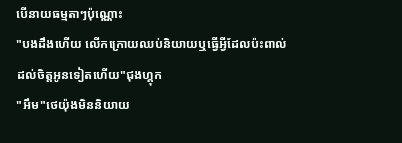បើនាយធម្មតាៗប៉ុណ្ណោះ
"បងដឹងហើយ លើកក្រោយឈប់និយាយឬធ្វើអ្វីដែលប៉ះពាល់ដល់ចិត្តអូនទៀតហើយ"ជុងហ្គុក
"អឹម"ថេយ៉ុងមិននិយាយ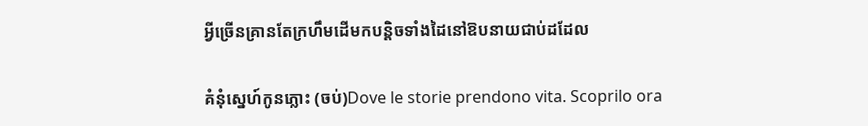អ្វីច្រើនគ្រានតែក្រហឹមដើមកបន្តិចទាំងដៃនៅឱបនាយជាប់ដដែល

គំនំុស្នេហ៍កូនភ្លោះ (ចប់)Dove le storie prendono vita. Scoprilo ora